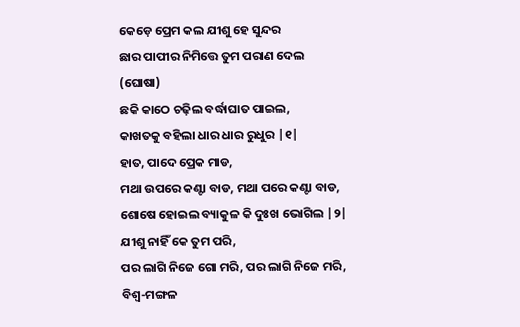କେଡ଼େ ପ୍ରେମ କଲ ଯୀଶୁ ହେ ସୁନ୍ଦର
ଛାର ପାପୀର ନିମିତ୍ତେ ତୁମ ପରାଣ ଦେଲ (ଘୋଷା)
ଛକି କାଠେ ଚଢ଼ିଲ ବର୍ଦ୍ଧାଘାତ ପାଇଲ,
କାଖତକୁ ବହିଲା ଧାର ଧାର ରୁଧୁର |୧|
ହାତ, ପାଦେ ପ୍ରେକ ମାଡ,
ମଥା ଉପରେ କଣ୍ଟା ବାଡ, ମଥା ପରେ କଣ୍ଟା ବାଡ,
ଶୋଷେ ହୋଇଲ ବ୍ୟାକୁଳ କି ଦୁଃଖ ଭୋଗିଲ |୨|
ଯୀଶୁ ନାହିଁ କେ ତୁମ ପରି,
ପର ଲାଗି ନିଜେ ଗୋ ମରି, ପର ଲାଗି ନିଜେ ମରି,
ବିଶ୍ୱ-ମଙ୍ଗଳ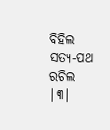ବିହିଲ ସତ୍ୟ-ପଥ ରଚିଲ |୩|